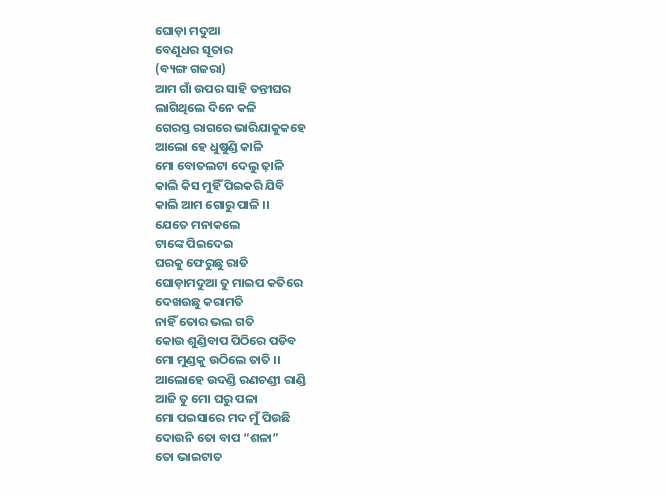ଘୋଡ଼ା ମଦୁଆ
ବେଣୁଧର ସୂତାର
(ବ୍ୟଙ୍ଗ ଗଜରା)
ଆମ ଗାଁ ଉପର ସାହି ତନ୍ତୀଘର
ଲାଗିଥିଲେ ଦିନେ କଳି
ଗେରସ୍ତ ରାଗରେ ଭାରିଯାକୁକହେ
ଆଲୋ ହେ ଧୁଷୁଣ୍ଡି କାଳି
ମୋ ବୋତଲଟା ଦେଲୁ ଢ଼ାଳି
କାଲି କିସ ମୁହିଁ ପିଇକରି ଯିବି
କାଲି ଆମ ଗୋରୁ ପାଳି ।।
ଯେତେ ମନାକଲେ
ଟାଙ୍କେ ପିଇଦେଇ
ଘରକୁ ଫେରୁଛୁ ରାତି
ଘୋଡ଼ାମଦୁଆ ତୁ ମାଇପ କତିରେ
ଦେଖଉଛୁ କରାମତି
ନାହିଁ ତୋର ଭଲ ଗତି
କୋଉ ଶୁଣ୍ଡିବାପ ପିଠିରେ ପଡିବ
ମୋ ମୁଣ୍ଡକୁ ଉଠିଲେ ତାତି ।।
ଆଲୋହେ ଉଦଣ୍ଡି ରଣଚଣ୍ଡୀ ରାଣ୍ଡି
ଆଜି ତୁ ମୋ ଘରୁ ପଳା
ମୋ ପଇସାରେ ମଦ ମୁଁ ପିଉଛି
ଦୋଉନି ତୋ ବାପ “ଶଳା”
ତୋ ଭାଇଟାତ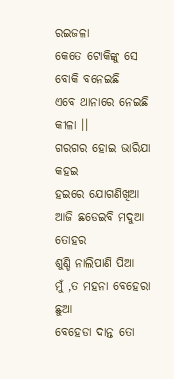ରଇଜଳା
କେତେ ଟୋକିଙ୍କୁ ସେ
ବୋକି ବନେଇଛି
ଏବେ ଥାନାରେ ନେଇଛି କୀଳା ।।
ଗରଗର ହୋଇ ଭାରିଯା କହଇ
ହଇରେ ଯୋଗଣିଖିଆ
ଆଜି ଛଡେଇବି ମଦୁଆ ତୋହର
ଶୁଣ୍ଡି ନାଲିପାଣି ପିଆ
ମୁଁ ,ତ ମହନା ବେହେରା ଛୁଆ
ବେହେଡା ଦାନ୍ତ ତୋ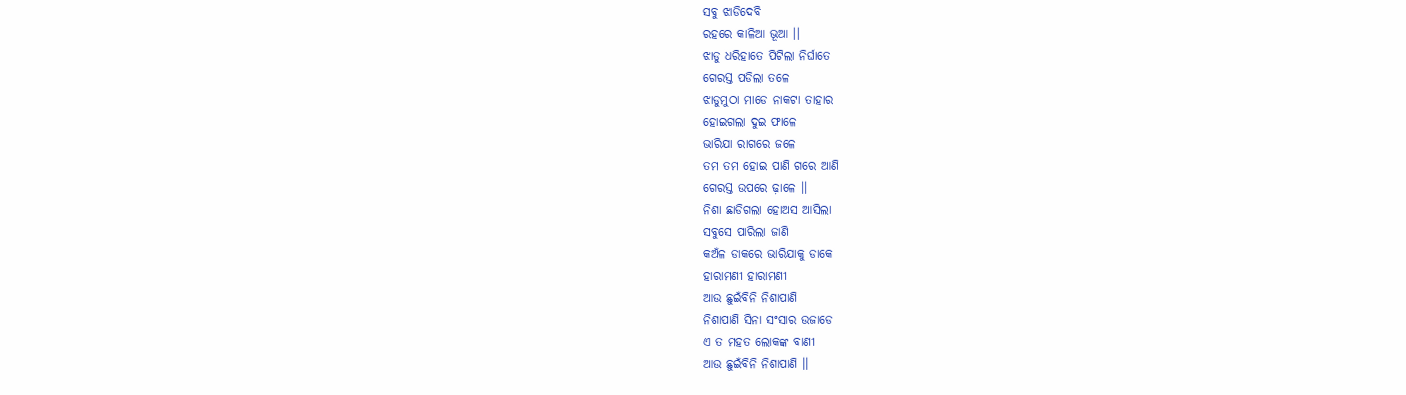ସବୁ ଝାଡିଦେବି
ରହରେ କାଳିଆ ଭୂଆ ।।
ଝାଡୁ ଧରିହାତେ ପିଟିଲା ନିର୍ଘାତେ
ଗେରସ୍ତ ପଡିଲା ତଳେ
ଝାଡୁମୁଠା ମାଡେ ନାକଟା ତାହାର
ହୋଇଗଲା ଦୁଇ ଫାଳେ
ଭାରିଯା ରାଗରେ ଜଳେ
ତମ ତମ ହୋଇ ପାଣି ଗରେ ଆଣି
ଗେରସ୍ତ ଉପରେ ଢ଼ାଳେ ।।
ନିଶା ଛାଡିଗଲା ହୋଅସ ଆସିଲା
ସବୁସେ ପାରିଲା ଜାଣି
କଅଁଳ ଡାକରେ ଭାରିଯାକୁ ଡାକେ
ହାରାମଣୀ ହାରାମଣୀ
ଆଉ ଛୁଇଁବିନି ନିଶାପାଣି
ନିଶାପାଣି ସିନା ସଂସାର ଉଜାଡେ
ଏ ତ ମହତ ଲୋକଙ୍କ ବାଣୀ
ଆଉ ଛୁଇଁବିନି ନିଶାପାଣି ।।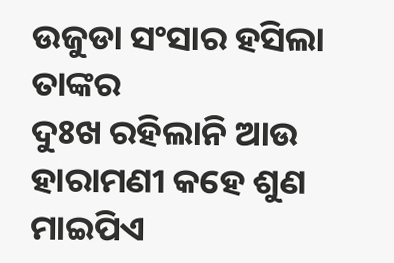ଉଜୁଡା ସଂସାର ହସିଲା ତାଙ୍କର
ଦୁଃଖ ରହିଲାନି ଆଉ
ହାରାମଣୀ କହେ ଶୁଣ ମାଇପିଏ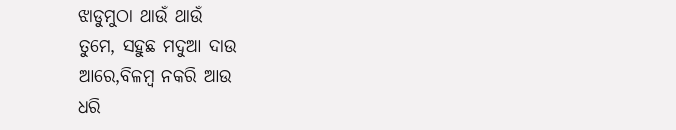ଝାଡୁମୁଠା ଥାଉଁ ଥାଉଁ
ତୁମେ, ସହୁଛ ମଦୁଆ ଦାଉ
ଆରେ,ବିଳମ୍ବ ନକରି ଆଉ
ଧରି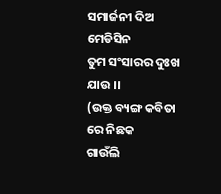ସମାର୍ଜନୀ ଦିଅ ମେଡିସିନ
ତୁମ ସଂସାରର ଦୁଃଖ ଯାଉ ।।
(ଉକ୍ତ ବ୍ୟଙ୍ଗ କବିତା ରେ ନିଛକ
ଗାଉଁଲି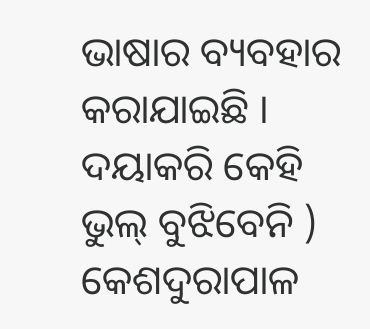ଭାଷାର ବ୍ୟବହାର
କରାଯାଇଛି । ଦୟାକରି କେହି
ଭୁଲ୍ ବୁଝିବେନି )
କେଶଦୁରାପାଳ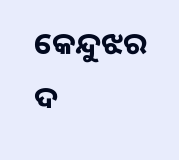କେନ୍ଦୁଝର
ଦ